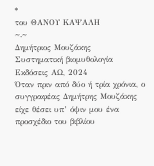*
του ΘΑΝΟΥ ΚΑΨΑΛΗ
~.~
Δημήτριος Μουζάκης
Συστηματική βιομυθολογία
Εκδόσεις ΑΩ, 2024
Όταν πριν από δύο ή τρία χρόνια, ο συγγραφέας Δημήτρης Μουζάκης είχε θέσει υπ’ όψιν μου ένα προσχέδιο του βιβλίου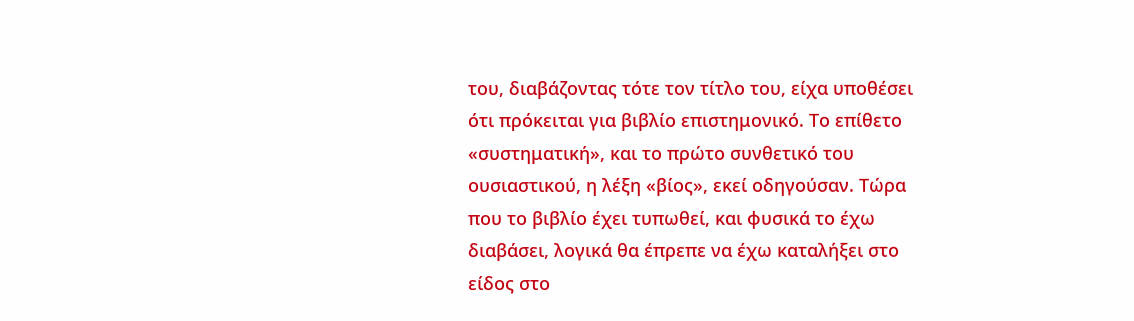του, διαβάζοντας τότε τον τίτλο του, είχα υποθέσει ότι πρόκειται για βιβλίο επιστημονικό. Το επίθετο «συστηματική», και το πρώτο συνθετικό του ουσιαστικού, η λέξη «βίος», εκεί οδηγούσαν. Τώρα που το βιβλίο έχει τυπωθεί, και φυσικά το έχω διαβάσει, λογικά θα έπρεπε να έχω καταλήξει στο είδος στο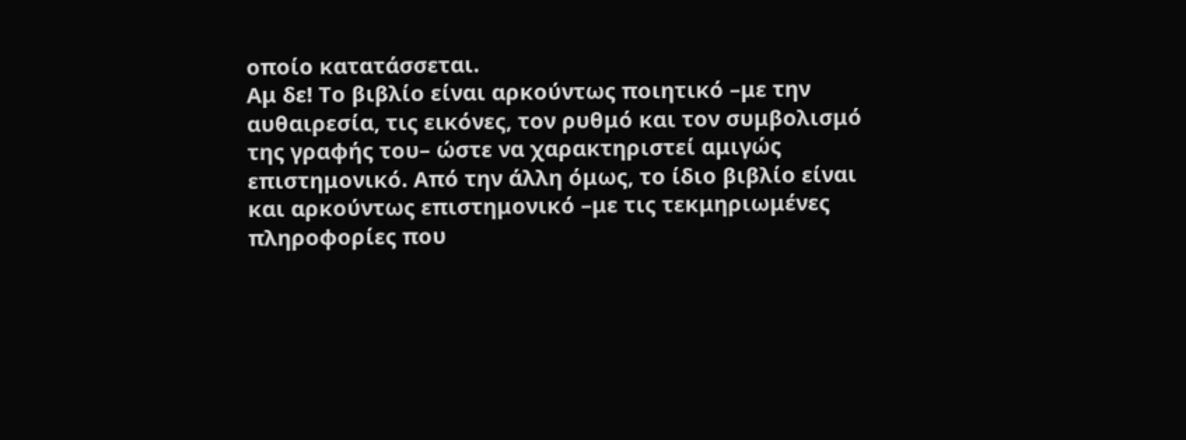οποίο κατατάσσεται.
Αμ δε! Το βιβλίο είναι αρκούντως ποιητικό –με την αυθαιρεσία, τις εικόνες, τον ρυθμό και τον συμβολισμό της γραφής του– ώστε να χαρακτηριστεί αμιγώς επιστημονικό. Από την άλλη όμως, το ίδιο βιβλίο είναι και αρκούντως επιστημονικό –με τις τεκμηριωμένες πληροφορίες που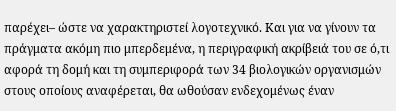παρέχει– ώστε να χαρακτηριστεί λογοτεχνικό. Και για να γίνουν τα πράγματα ακόμη πιο μπερδεμένα, η περιγραφική ακρίβειά του σε ό,τι αφορά τη δομή και τη συμπεριφορά των 34 βιολογικών οργανισμών στους οποίους αναφέρεται, θα ωθούσαν ενδεχομένως έναν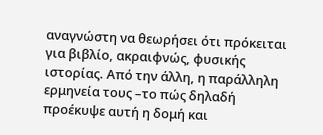αναγνώστη να θεωρήσει ότι πρόκειται για βιβλίο, ακραιφνώς, φυσικής ιστορίας. Από την άλλη, η παράλληλη ερμηνεία τους –το πώς δηλαδή προέκυψε αυτή η δομή και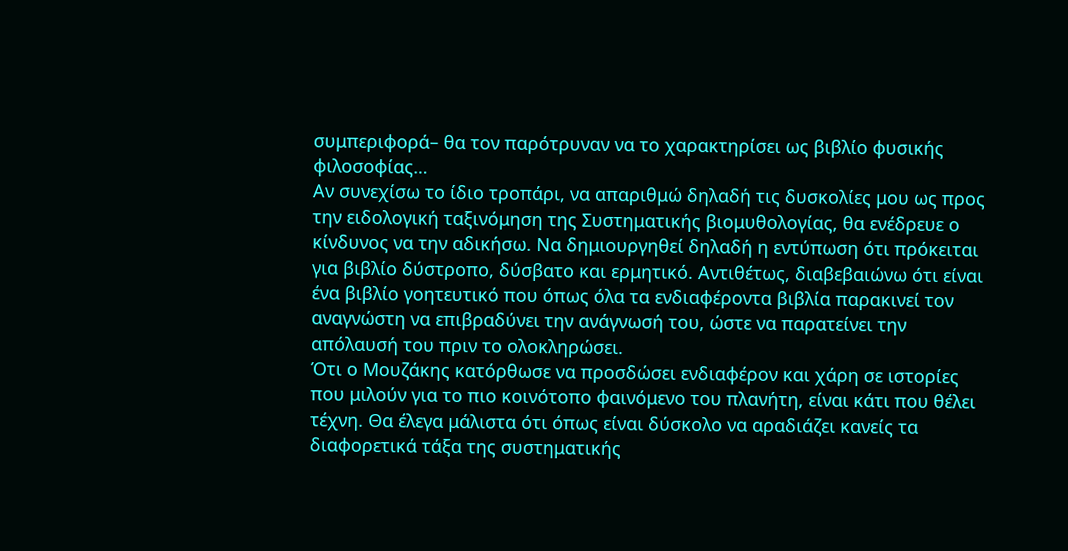συμπεριφορά– θα τον παρότρυναν να το χαρακτηρίσει ως βιβλίο φυσικής φιλοσοφίας…
Αν συνεχίσω το ίδιο τροπάρι, να απαριθμώ δηλαδή τις δυσκολίες μου ως προς την ειδολογική ταξινόμηση της Συστηματικής βιομυθολογίας, θα ενέδρευε ο κίνδυνος να την αδικήσω. Να δημιουργηθεί δηλαδή η εντύπωση ότι πρόκειται για βιβλίο δύστροπο, δύσβατο και ερμητικό. Αντιθέτως, διαβεβαιώνω ότι είναι ένα βιβλίο γοητευτικό που όπως όλα τα ενδιαφέροντα βιβλία παρακινεί τον αναγνώστη να επιβραδύνει την ανάγνωσή του, ώστε να παρατείνει την απόλαυσή του πριν το ολοκληρώσει.
Ότι ο Μουζάκης κατόρθωσε να προσδώσει ενδιαφέρον και χάρη σε ιστορίες που μιλούν για το πιο κοινότοπο φαινόμενο του πλανήτη, είναι κάτι που θέλει τέχνη. Θα έλεγα μάλιστα ότι όπως είναι δύσκολο να αραδιάζει κανείς τα διαφορετικά τάξα της συστηματικής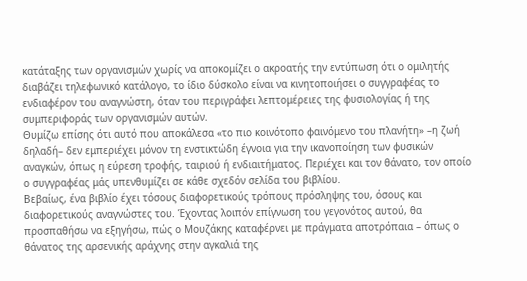κατάταξης των οργανισμών χωρίς να αποκομίζει ο ακροατής την εντύπωση ότι ο ομιλητής διαβάζει τηλεφωνικό κατάλογο, το ίδιο δύσκολο είναι να κινητοποιήσει ο συγγραφέας το ενδιαφέρον του αναγνώστη, όταν του περιγράφει λεπτομέρειες της φυσιολογίας ή της συμπεριφοράς των οργανισμών αυτών.
Θυμίζω επίσης ότι αυτό που αποκάλεσα «το πιο κοινότοπο φαινόμενο του πλανήτη» –η ζωή δηλαδή– δεν εμπεριέχει μόνον τη ενστικτώδη έγνοια για την ικανοποίηση των φυσικών αναγκών, όπως η εύρεση τροφής, ταιριού ή ενδιαιτήματος. Περιέχει και τον θάνατο, τον οποίο ο συγγραφέας μάς υπενθυμίζει σε κάθε σχεδόν σελίδα του βιβλίου.
Βεβαίως, ένα βιβλίο έχει τόσους διαφορετικούς τρόπους πρόσληψης του, όσους και διαφορετικούς αναγνώστες του. Έχοντας λοιπόν επίγνωση του γεγονότος αυτού, θα προσπαθήσω να εξηγήσω, πώς ο Μουζάκης καταφέρνει με πράγματα αποτρόπαια – όπως ο θάνατος της αρσενικής αράχνης στην αγκαλιά της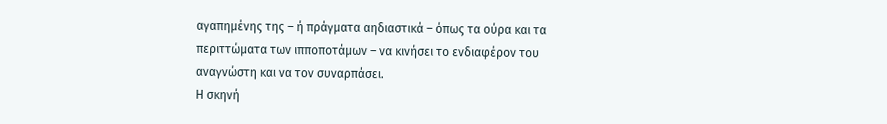αγαπημένης της – ή πράγματα αηδιαστικά – όπως τα ούρα και τα περιττώματα των ιπποποτάμων – να κινήσει το ενδιαφέρον του αναγνώστη και να τον συναρπάσει.
Η σκηνή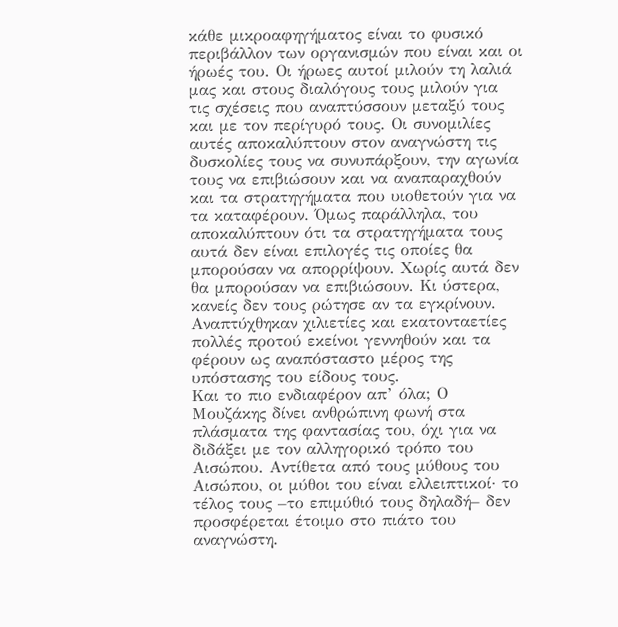κάθε μικροαφηγήματος είναι το φυσικό περιβάλλον των οργανισμών που είναι και οι ήρωές του. Οι ήρωες αυτοί μιλούν τη λαλιά μας και στους διαλόγους τους μιλούν για τις σχέσεις που αναπτύσσουν μεταξύ τους και με τον περίγυρό τους. Οι συνομιλίες αυτές αποκαλύπτουν στον αναγνώστη τις δυσκολίες τους να συνυπάρξουν, την αγωνία τους να επιβιώσουν και να αναπαραχθούν και τα στρατηγήματα που υιοθετούν για να τα καταφέρουν. Όμως παράλληλα, του αποκαλύπτουν ότι τα στρατηγήματα τους αυτά δεν είναι επιλογές τις οποίες θα μπορούσαν να απορρίψουν. Χωρίς αυτά δεν θα μπορούσαν να επιβιώσουν. Κι ύστερα, κανείς δεν τους ρώτησε αν τα εγκρίνουν. Αναπτύχθηκαν χιλιετίες και εκατονταετίες πολλές προτού εκείνοι γεννηθούν και τα φέρουν ως αναπόσταστο μέρος της υπόστασης του είδους τους.
Και το πιο ενδιαφέρον απ’ όλα; Ο Μουζάκης δίνει ανθρώπινη φωνή στα πλάσματα της φαντασίας του, όχι για να διδάξει με τον αλληγορικό τρόπο του Αισώπου. Αντίθετα από τους μύθους του Αισώπου, οι μύθοι του είναι ελλειπτικοί· το τέλος τους –το επιμύθιό τους δηλαδή– δεν προσφέρεται έτοιμο στο πιάτο του αναγνώστη.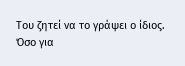Του ζητεί να το γράψει ο ίδιος.
Όσο για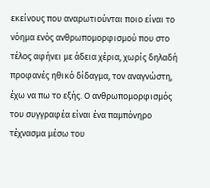εκείνους που αναρωτιούνται ποιο είναι το νόημα ενός ανθρωπομορφισμού που στο τέλος αφήνει με άδεια χέρια, χωρίς δηλαδή προφανές ηθικό δίδαγμα, τον αναγνώστη, έχω να πω το εξής. Ο ανθρωπομορφισμός του συγγραφέα είναι ένα παμπόνηρο τέχνασμα μέσω του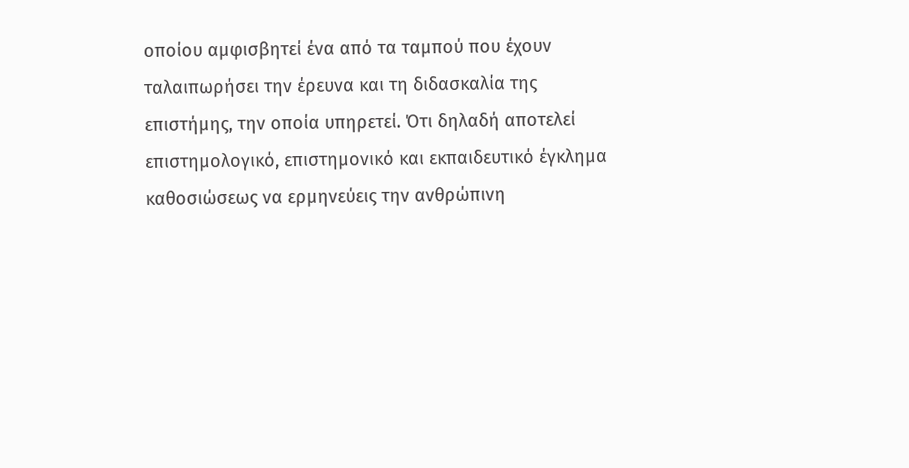οποίου αμφισβητεί ένα από τα ταμπού που έχουν ταλαιπωρήσει την έρευνα και τη διδασκαλία της επιστήμης, την οποία υπηρετεί. Ότι δηλαδή αποτελεί επιστημολογικό, επιστημονικό και εκπαιδευτικό έγκλημα καθοσιώσεως να ερμηνεύεις την ανθρώπινη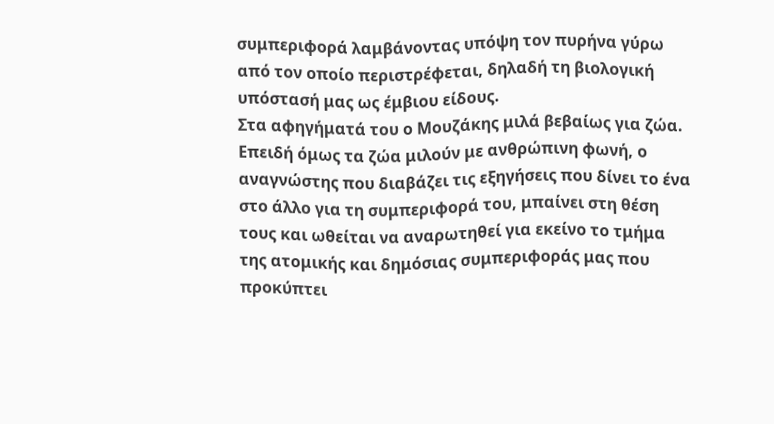συμπεριφορά λαμβάνοντας υπόψη τον πυρήνα γύρω από τον οποίο περιστρέφεται, δηλαδή τη βιολογική υπόστασή μας ως έμβιου είδους.
Στα αφηγήματά του ο Μουζάκης μιλά βεβαίως για ζώα. Επειδή όμως τα ζώα μιλούν με ανθρώπινη φωνή, ο αναγνώστης που διαβάζει τις εξηγήσεις που δίνει το ένα στο άλλο για τη συμπεριφορά του, μπαίνει στη θέση τους και ωθείται να αναρωτηθεί για εκείνο το τμήμα της ατομικής και δημόσιας συμπεριφοράς μας που προκύπτει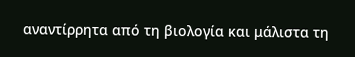αναντίρρητα από τη βιολογία και μάλιστα τη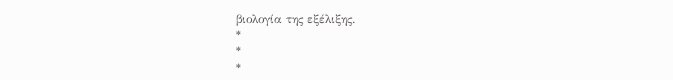βιολογία της εξέλιξης.
*
*
*